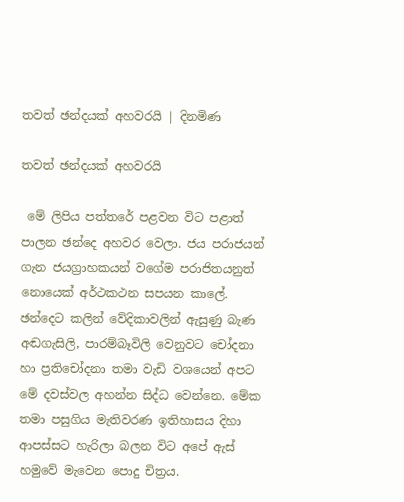තවත් ඡන්දයක් අහවරයි | දිනමිණ

තවත් ඡන්දයක් අහවරයි

 මේ ලිපිය පත්තරේ පළවන විට පළාත් පාලන ඡන්දෙ අහවර වෙලා. ජය පරාජයන් ගැන ජයග්‍රාහකයන් වගේම පරාජිතයනුත් නොයෙක් අර්ථකථන සපයන කාලේ. ඡන්දෙට කලින් වේදිකාවලින් ඇසුණු බැණ අඬගැසිලි, පාරම්බෑවිලි වෙනුවට චෝදනා හා ප්‍රතිචෝදනා තමා වැඩි වශයෙන් අපට මේ දවස්වල අහන්න සිද්ධ වෙන්නෙ. මේක තමා පසුගිය මැතිවරණ ඉතිහාසය දිහා ආපස්සට හැරිලා බලන විට අපේ ඇස් හමුවේ මැවෙන පොදු චිත්‍රය.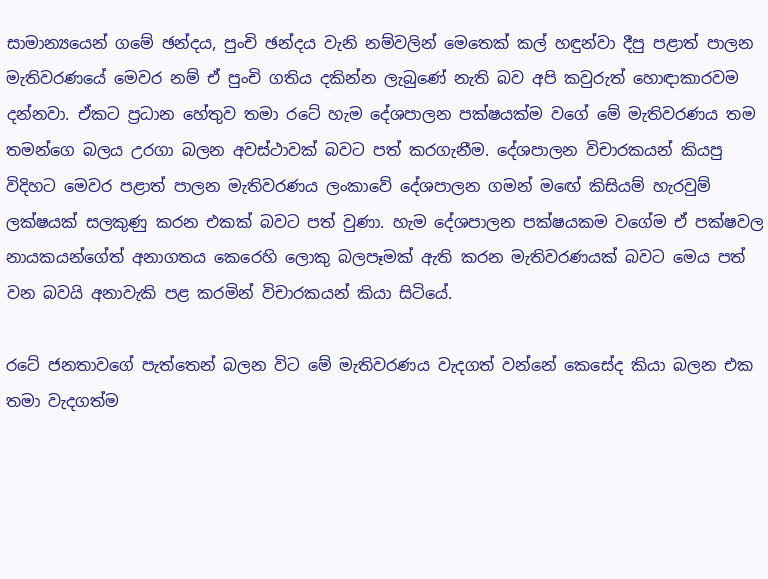සාමාන්‍යයෙන් ගමේ ඡන්දය, පුංචි ඡන්දය වැනි නම්වලින් ‍මෙතෙක් කල් හඳුන්වා දීපු පළාත් පාලන මැතිවරණයේ මෙවර නම් ඒ පුංචි ගතිය දකින්න ලැබුණේ නැති බව අපි කවුරුත් හොඳාකාරවම දන්නවා. ඒකට ප්‍රධාන හේතුව තමා රටේ හැම දේශපාලන පක්ෂයක්ම වගේ මේ මැතිවරණය තම තමන්ගෙ බලය උරගා බලන අවස්ථාවක් බවට පත් කරගැනීම. දේශපාලන විචාරකයන් කියපු විදිහට මෙවර පළාත් පාලන මැතිවරණය ලංකාවේ දේශපාලන ගමන් මඟේ කිසියම් හැරවුම් ලක්ෂයක් සලකුණු කරන එකක් බවට පත් වුණා. හැම දේශපාලන පක්ෂයකම වගේම ඒ පක්ෂවල නායකයන්ගේත් අනාගතය කෙරෙහි ලොකු බලපෑමක් ඇති කරන මැතිවරණයක් බවට මෙය පත් වන බවයි අනාවැකි පළ කරමින් විචාරකයන් කියා සිටියේ.

රටේ ජනතාවගේ පැත්තෙන් බලන විට මේ මැතිවරණය වැදගත් වන්නේ කෙසේද කියා බලන එක තමා වැදගත්ම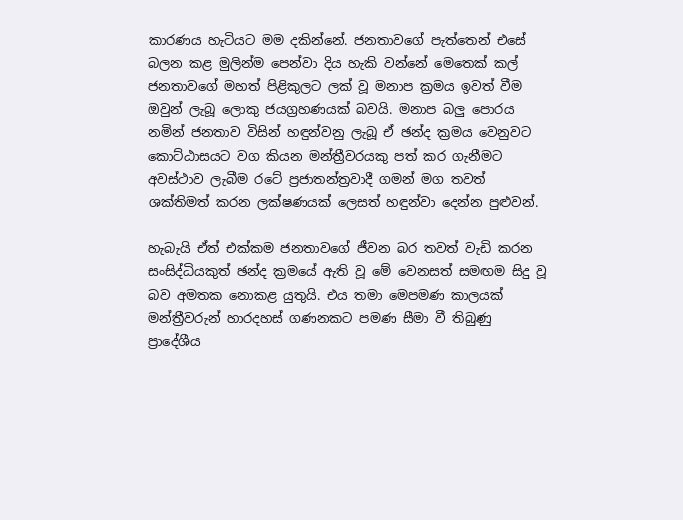කාරණය හැටියට මම දකින්නේ. ජනතාවගේ පැත්තෙන් එසේ බලන කළ මුලින්ම පෙන්වා දිය හැකි වන්නේ මෙතෙක් කල් ජනතාවගේ මහත් පිළිකුලට ලක් වූ මනාප ක්‍රමය ඉවත් වීම ඔවුන් ලැබූ ලොකු ජයග්‍රහණයක් බවයි. මනාප බලු පොරය නමින් ජනතාව විසින් හඳුන්වනු ලැබූ ඒ ඡන්ද ක්‍රමය වෙනුවට කොට්ඨාසයට වග කියන මන්ත්‍රීවරයකු පත් කර ගැනීමට අවස්ථාව ලැබීම රටේ ප්‍රජාතන්ත්‍රවාදී ගමන් මග තවත් ශක්තිමත් කරන ලක්ෂණයක් ලෙසත් හඳුන්වා දෙන්න පුළුවන්.

හැබැයි ඒත් එක්කම ජනතාවගේ ජීවන බර තවත් වැඩි කරන සංසිද්ධියකුත් ඡන්ද ක්‍රමයේ ඇති වූ මේ වෙනසත් සමඟම සිදු වූ බව අමතක නොකළ යුතුයි. එය තමා ‍මෙපමණ කාලයක් මන්ත්‍රීවරුන් හාරදහස් ගණනකට පමණ සීමා වී තිබුණු ප්‍රාදේශීය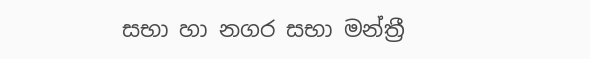සභා හා නගර සභා මන්ත්‍රී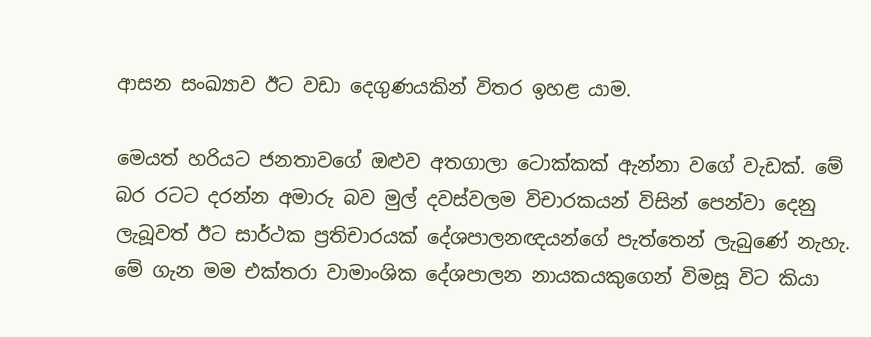ආසන සංඛ්‍යාව ඊට වඩා දෙගුණයකින් විතර ඉහළ යාම.

මෙයත් හරියට ජනතාවගේ ඔළුව අතගාලා ටොක්කක් ඇන්නා වගේ වැඩක්. මේ බර රටට දරන්න අමාරු බව මුල් දවස්වලම විචාරකයන් විසින් පෙන්වා දෙනු ලැබූවත් ඊට සාර්ථක ප්‍රතිචාරයක් දේශපාලනඥයන්ගේ පැත්තෙන් ලැබුණේ නැහැ. මේ ගැන මම එක්තරා වාමාංශික දේශපාලන නායකයකුගෙන් විමසූ විට කියා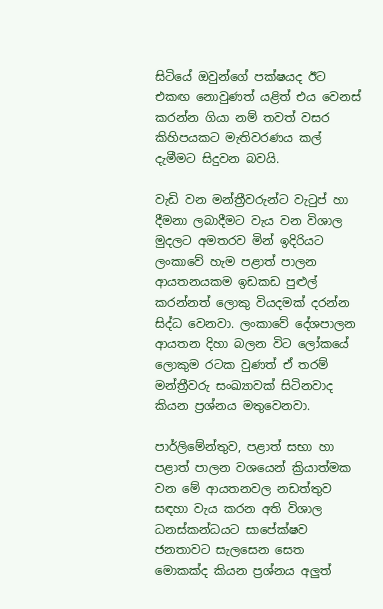සිටියේ ඔවුන්ගේ පක්ෂයද ඊට එකඟ නොවුණත් යළිත් එය වෙනස් කරන්න ගියා නම් තවත් වසර කිහිපයකට මැතිවරණය කල් දැමීමට සිදුවන බවයි.

වැඩි වන මන්ත්‍රීවරුන්ට වැටුප් හා දීමනා ලබාදීමට වැය වන විශාල මුදලට අමතරව මින් ඉදිරියට ලංකාවේ හැම පළාත් පාලන ආයතනයකම ඉඩකඩ පුළුල් කරන්නත් ලොකු වියදමක් දරන්න සිද්ධ වෙනවා. ලංකාවේ දේශපාලන ආයතන දිහා බලන විට ලෝකයේ ලොකුම රටක වුණත් ඒ තරම් මන්ත්‍රීවරු සංඛ්‍යාවක් සිටිනවාද කියන ප්‍රශ්නය මතුවෙනවා.

පාර්ලිමේන්තුව, පළාත් සභා හා පළාත් පාලන වශයෙන් ක්‍රියාත්මක වන මේ ආයතනවල නඩත්තුව සඳහා වැය කරන අති විශාල ධනස්කන්ධයට සාපේක්ෂව ජනතාවට සැලසෙන සෙත මොකක්ද කියන ප්‍රශ්නය අලුත්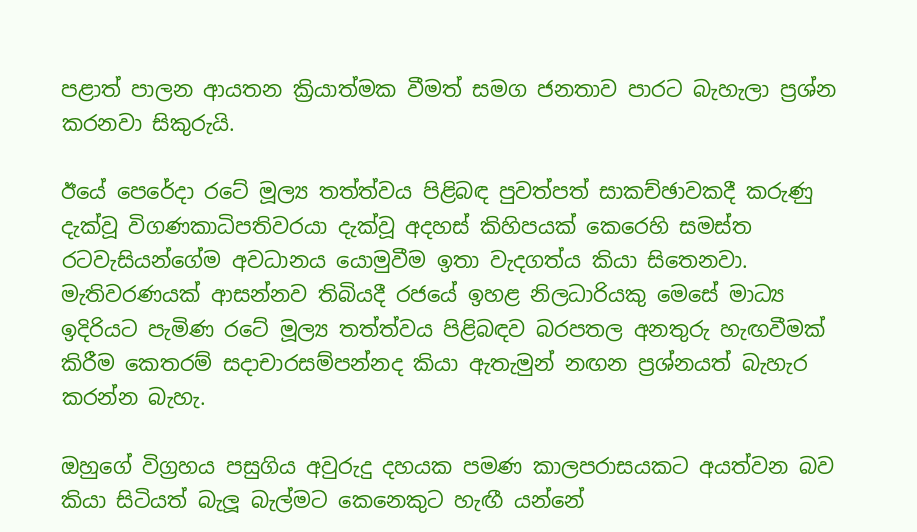පළාත් පාලන ආයතන ක්‍රියාත්මක වීමත් සමග ජනතාව පාරට බැහැලා ප්‍රශ්න කරනවා සිකුරුයි.

ඊයේ පෙරේදා රටේ මූල්‍ය තත්ත්වය පිළිබඳ පුවත්පත් සාකච්ඡාවකදී කරුණු දැක්වූ විගණකාධිපතිවරයා දැක්වූ අදහස් කිහිපයක් කෙරෙහි සමස්ත රටවැසියන්ගේම අවධානය යොමුවීම ඉතා වැදගත්ය කියා සිතෙනවා. මැතිවරණයක් ආසන්නව තිබියදී ර‍ජයේ ඉහළ නිලධාරියකු මෙසේ මාධ්‍ය ඉදිරියට පැමිණ රටේ මූල්‍ය තත්ත්වය පිළිබඳව බරපතල අනතුරු හැඟවීමක් කිරීම කෙතරම් සදාචාරසම්පන්නද කියා ඇතැමුන් නඟන ප්‍රශ්නයත් බැහැර කරන්න බැහැ.

ඔහුගේ විග්‍රහය පසුගිය අවුරුදු දහයක පමණ කාලපරාසයකට අයත්වන බව කියා සිටියත් බැලූ බැල්මට කෙනෙකුට හැඟී යන්නේ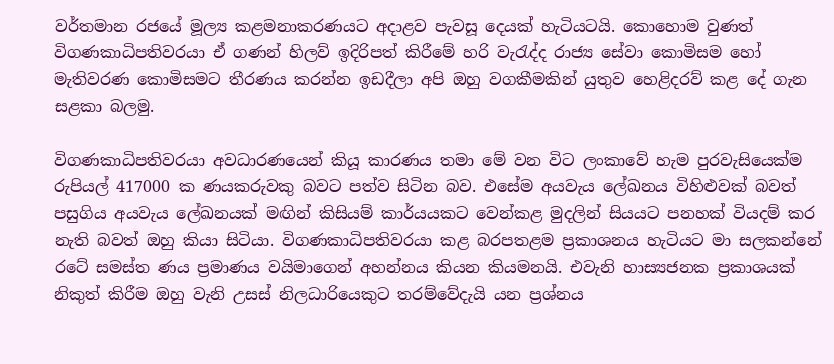වර්තමාන රජයේ මූල්‍ය කළමනාකරණයට අදාළව පැවසූ දෙයක් හැටියටයි. කොහොම වුණත් විගණකාධිපතිවරයා ඒ ගණන් හිලව් ඉදිරිපත් කිරීමේ හරි වැරැද්ද රාජ්‍ය සේවා කොමිසම හෝ මැතිවරණ කොමිසමට තීරණය කරන්න ඉඩදීලා අපි ඔහු වගකීමකින් යුතුව හෙළිදරව් කළ දේ ගැන සළකා බලමු.

විගණකාධිපතිවරයා අවධාරණයෙන් කියූ කාරණය තමා මේ වන විට ලංකාවේ හැම පුරවැසියෙක්ම රුපියල් 417000 ක ණයකරුවකු බවට පත්ව සිටින බව. එසේම අයවැය ලේඛනය විහිළුවක් බවත් පසුගිය අයවැය ලේඛනයක් මඟින් කිසියම් කාර්යයකට වෙන්කළ මුදලින් සියයට පනහක් වියදම් කර නැති බවත් ඔහු කියා සිටියා. විගණකාධිපතිවරයා කළ බරපතළම ප්‍රකාශනය හැටියට මා සලකන්නේ රටේ සමස්ත ණය ප්‍රමාණය වයිමාගෙන් අහන්නය කියන කියමනයි. එවැනි හාස්‍යජනක ප්‍රකාශයක් නිකුත් කිරීම ඔහු වැනි උසස් නිලධාරියෙකුට තරම්වේදැයි යන ප්‍රශ්නය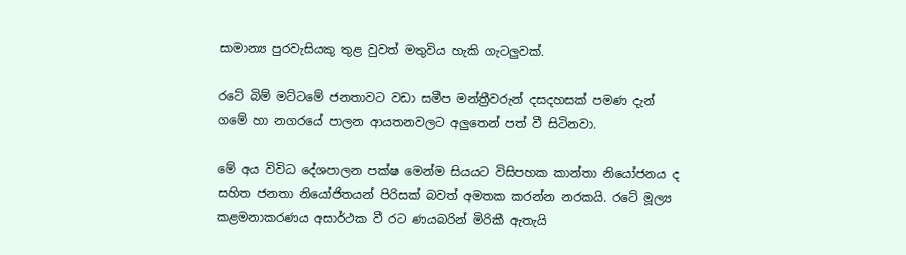සාමාන්‍ය පුරවැසියකු තුළ වුවත් මතුවිය හැකි ගැටලුවක්.

රටේ බිම් මට්ටමේ ජනතාවට වඩා සමීප මන්ත්‍රීවරුන් දසදහසක් පමණ දැන් ගමේ හා නගරයේ පාලන ආයතනවලට අලුතෙන් පත් වී සිටිනවා.

මේ අය විවිධ දේශපාලන පක්ෂ මෙන්ම සියයට විසිපහක කාන්තා නියෝජනය ද සහිත ජනතා නියෝජිතයන් පිරිසක් බවත් අමතක කරන්න නරකයි. රටේ මූල්‍ය කළමනාකරණය අසාර්ථක වී රට ණයබරින් මිරිකී ඇතැයි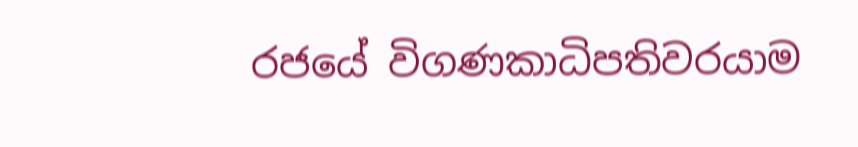රජයේ විගණකාධිපතිවරයාම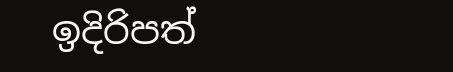ඉදිරිපත්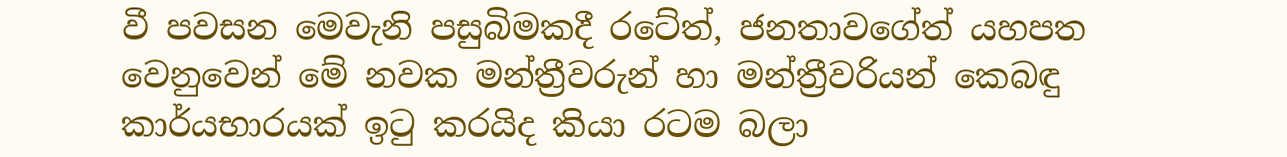වී පවසන මෙවැනි පසුබිමකදී රටේත්, ජනතාවගේත් යහපත වෙනුවෙන් මේ නවක මන්ත්‍රීවරුන් හා මන්ත්‍රීවරියන් කෙබඳු කාර්යභාරයක් ඉටු කරයිද කියා රටම බලා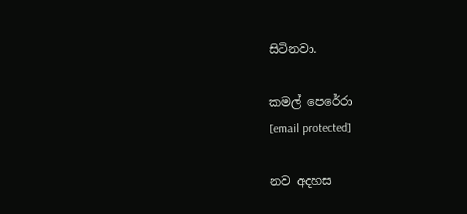සිටිනවා.

කමල් පෙරේරා
[email protected]

නව අදහස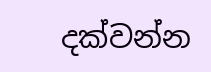දක්වන්න